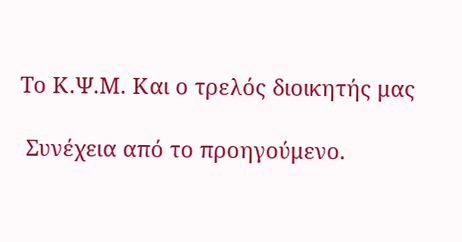Το Κ.Ψ.Μ. Και ο τρελός διοικητής μας

 Συνέχεια από το προηγούμενο.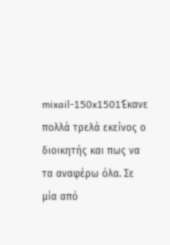mixail-150x1501Έκανε πολλά τρελά εκείνος ο διοικητής και πως να τα αναφέρω όλα. Σε μία από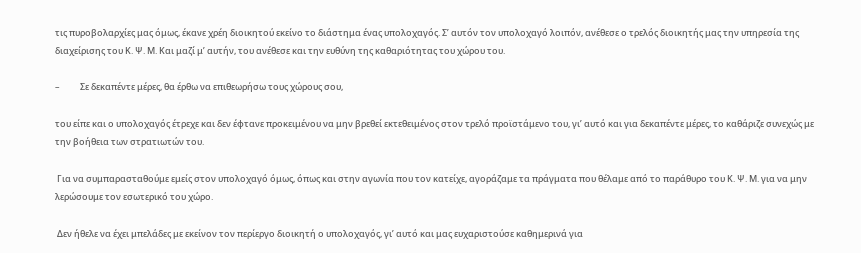τις πυροβολαρχίες μας όμως, έκανε χρέη διοικητού εκείνο το διάστημα ένας υπολοχαγός. Σ’ αυτόν τον υπολοχαγό λοιπόν, ανέθεσε ο τρελός διοικητής μας την υπηρεσία της διαχείρισης του Κ. Ψ. Μ. Και μαζί μ’ αυτήν, του ανέθεσε και την ευθύνη της καθαριότητας του χώρου του.

–          Σε δεκαπέντε μέρες, θα έρθω να επιθεωρήσω τους χώρους σου,

του είπε και ο υπολοχαγός έτρεχε και δεν έφτανε προκειμένου να μην βρεθεί εκτεθειμένος στον τρελό προϊστάμενο του, γι’ αυτό και για δεκαπέντε μέρες, το καθάριζε συνεχώς με την βοήθεια των στρατιωτών του.

 Για να συμπαρασταθούμε εμείς στον υπολοχαγό όμως, όπως και στην αγωνία που τον κατείχε, αγοράζαμε τα πράγματα που θέλαμε από το παράθυρο του Κ. Ψ. Μ. για να μην λερώσουμε τον εσωτερικό του χώρο.

 Δεν ήθελε να έχει μπελάδες με εκείνον τον περίεργο διοικητή ο υπολοχαγός, γι’ αυτό και μας ευχαριστούσε καθημερινά για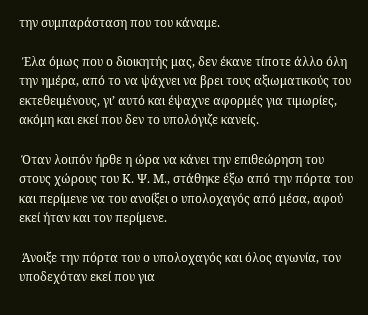την συμπαράσταση που του κάναμε.

 Έλα όμως που ο διοικητής μας, δεν έκανε τίποτε άλλο όλη την ημέρα, από το να ψάχνει να βρει τους αξιωματικούς του εκτεθειμένους, γι’ αυτό και έψαχνε αφορμές για τιμωρίες, ακόμη και εκεί που δεν το υπολόγιζε κανείς.

 Όταν λοιπόν ήρθε η ώρα να κάνει την επιθεώρηση του στους χώρους του Κ. Ψ. Μ., στάθηκε έξω από την πόρτα του και περίμενε να του ανοίξει ο υπολοχαγός από μέσα, αφού εκεί ήταν και τον περίμενε.

 Άνοιξε την πόρτα του ο υπολοχαγός και όλος αγωνία, τον υποδεχόταν εκεί που για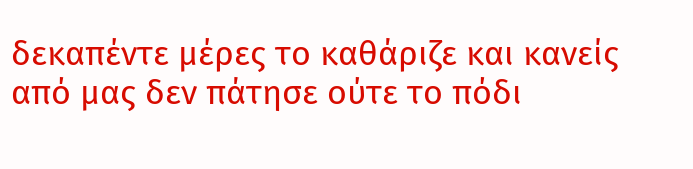δεκαπέντε μέρες το καθάριζε και κανείς από μας δεν πάτησε ούτε το πόδι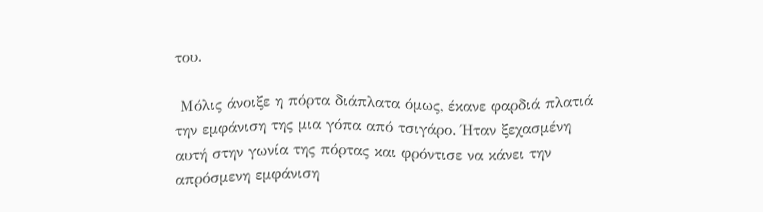του.

 Μόλις άνοιξε η πόρτα διάπλατα όμως, έκανε φαρδιά πλατιά την εμφάνιση της μια γόπα από τσιγάρο. Ήταν ξεχασμένη αυτή στην γωνία της πόρτας και φρόντισε να κάνει την απρόσμενη εμφάνιση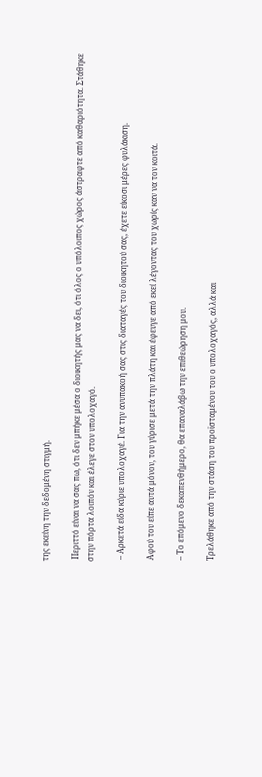της εκείνη την δεδομένη στιγμή.

 Περιττό είναι να σας πω, ότι δεν μπήκε μέσα ο διοικητής μας να δει, ότι όλος ο υπόλοιπος χώρος άστραφτε από καθαριότητα. Στάθηκε στην πόρτα λοιπόν και έλεγε στον υπολοχαγό.

 – Αρκετά είδα κύριε υπολοχαγέ. Για την ανυπακοή σας στις διαταγές του διοικητού σας, έχετε είκοσι μέρες φυλάκιση.

 Αφού του είπε αυτά μόνον, του γύρισε μετά την πλάτη και έφευγε από εκεί λέγοντας του χωρίς καν να τον κοιτά.

 – Το επόμενο δεκαπενθήμερο, θα επαναλάβω την επιθεώρηση μου.

 Τρελάθηκε από την στάση του προϊσταμένου του ο υπολοχαγός, αλλά και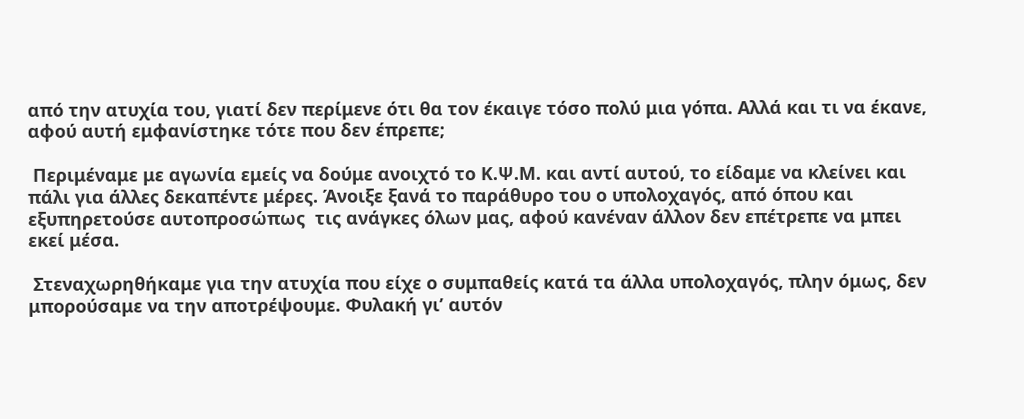από την ατυχία του, γιατί δεν περίμενε ότι θα τον έκαιγε τόσο πολύ μια γόπα. Αλλά και τι να έκανε, αφού αυτή εμφανίστηκε τότε που δεν έπρεπε;

 Περιμέναμε με αγωνία εμείς να δούμε ανοιχτό το Κ.Ψ.Μ. και αντί αυτού, το είδαμε να κλείνει και πάλι για άλλες δεκαπέντε μέρες. Άνοιξε ξανά το παράθυρο του ο υπολοχαγός, από όπου και εξυπηρετούσε αυτοπροσώπως  τις ανάγκες όλων μας, αφού κανέναν άλλον δεν επέτρεπε να μπει εκεί μέσα.

 Στεναχωρηθήκαμε για την ατυχία που είχε ο συμπαθείς κατά τα άλλα υπολοχαγός, πλην όμως, δεν μπορούσαμε να την αποτρέψουμε. Φυλακή γι’ αυτόν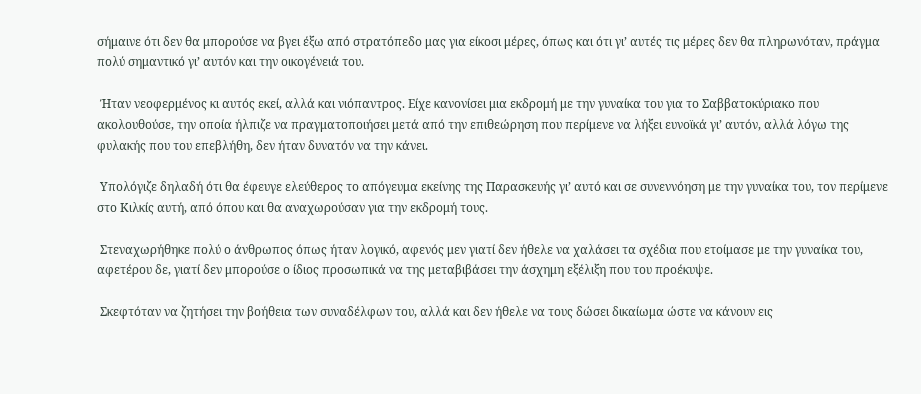σήμαινε ότι δεν θα μπορούσε να βγει έξω από στρατόπεδο μας για είκοσι μέρες, όπως και ότι γι’ αυτές τις μέρες δεν θα πληρωνόταν, πράγμα πολύ σημαντικό γι’ αυτόν και την οικογένειά του.

 Ήταν νεοφερμένος κι αυτός εκεί, αλλά και νιόπαντρος. Είχε κανονίσει μια εκδρομή με την γυναίκα του για το Σαββατοκύριακο που ακολουθούσε, την οποία ήλπιζε να πραγματοποιήσει μετά από την επιθεώρηση που περίμενε να λήξει ευνοϊκά γι’ αυτόν, αλλά λόγω της φυλακής που του επεβλήθη, δεν ήταν δυνατόν να την κάνει.

 Υπολόγιζε δηλαδή ότι θα έφευγε ελεύθερος το απόγευμα εκείνης της Παρασκευής γι’ αυτό και σε συνεννόηση με την γυναίκα του, τον περίμενε στο Κιλκίς αυτή, από όπου και θα αναχωρούσαν για την εκδρομή τους.

 Στεναχωρήθηκε πολύ ο άνθρωπος όπως ήταν λογικό, αφενός μεν γιατί δεν ήθελε να χαλάσει τα σχέδια που ετοίμασε με την γυναίκα του, αφετέρου δε, γιατί δεν μπορούσε ο ίδιος προσωπικά να της μεταβιβάσει την άσχημη εξέλιξη που του προέκυψε.

 Σκεφτόταν να ζητήσει την βοήθεια των συναδέλφων του, αλλά και δεν ήθελε να τους δώσει δικαίωμα ώστε να κάνουν εις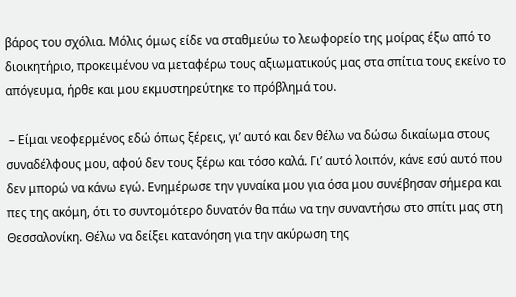βάρος του σχόλια. Μόλις όμως είδε να σταθμεύω το λεωφορείο της μοίρας έξω από το διοικητήριο, προκειμένου να μεταφέρω τους αξιωματικούς μας στα σπίτια τους εκείνο το απόγευμα, ήρθε και μου εκμυστηρεύτηκε το πρόβλημά του.

 – Είμαι νεοφερμένος εδώ όπως ξέρεις, γι’ αυτό και δεν θέλω να δώσω δικαίωμα στους συναδέλφους μου, αφού δεν τους ξέρω και τόσο καλά. Γι’ αυτό λοιπόν, κάνε εσύ αυτό που δεν μπορώ να κάνω εγώ. Ενημέρωσε την γυναίκα μου για όσα μου συνέβησαν σήμερα και πες της ακόμη, ότι το συντομότερο δυνατόν θα πάω να την συναντήσω στο σπίτι μας στη Θεσσαλονίκη. Θέλω να δείξει κατανόηση για την ακύρωση της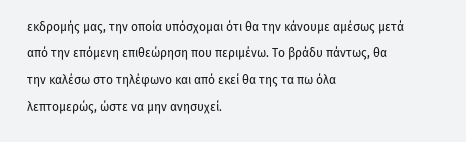εκδρομής μας, την οποία υπόσχομαι ότι θα την κάνουμε αμέσως μετά από την επόμενη επιθεώρηση που περιμένω. Το βράδυ πάντως, θα την καλέσω στο τηλέφωνο και από εκεί θα της τα πω όλα λεπτομερώς, ώστε να μην ανησυχεί.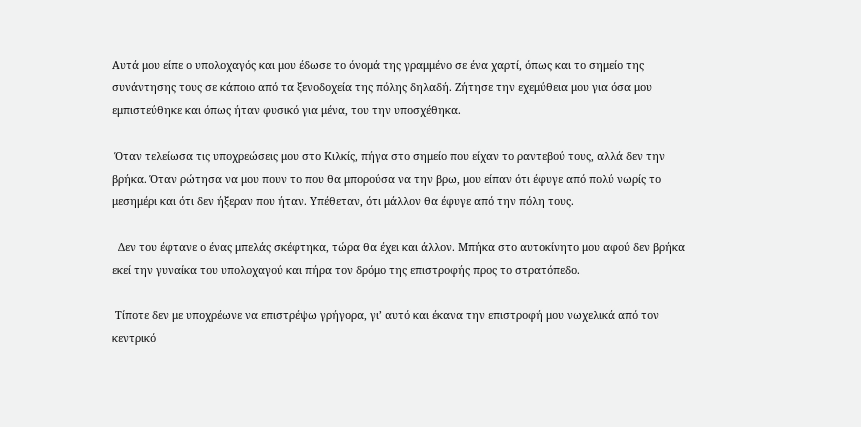Αυτά μου είπε ο υπολοχαγός και μου έδωσε το όνομά της γραμμένο σε ένα χαρτί, όπως και το σημείο της συνάντησης τους σε κάποιο από τα ξενοδοχεία της πόλης δηλαδή. Ζήτησε την εχεμύθεια μου για όσα μου εμπιστεύθηκε και όπως ήταν φυσικό για μένα, του την υποσχέθηκα.

 Όταν τελείωσα τις υποχρεώσεις μου στο Κιλκίς, πήγα στο σημείο που είχαν το ραντεβού τους, αλλά δεν την βρήκα. Όταν ρώτησα να μου πουν το που θα μπορούσα να την βρω, μου είπαν ότι έφυγε από πολύ νωρίς το μεσημέρι και ότι δεν ήξεραν που ήταν. Υπέθεταν, ότι μάλλον θα έφυγε από την πόλη τους.

  Δεν του έφτανε ο ένας μπελάς σκέφτηκα, τώρα θα έχει και άλλον. Μπήκα στο αυτοκίνητο μου αφού δεν βρήκα εκεί την γυναίκα του υπολοχαγού και πήρα τον δρόμο της επιστροφής προς το στρατόπεδο.

 Τίποτε δεν με υποχρέωνε να επιστρέψω γρήγορα, γι’ αυτό και έκανα την επιστροφή μου νωχελικά από τον κεντρικό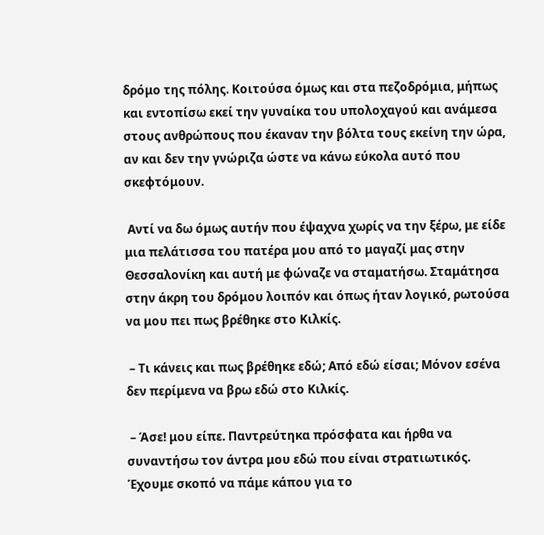δρόμο της πόλης. Κοιτούσα όμως και στα πεζοδρόμια, μήπως και εντοπίσω εκεί την γυναίκα του υπολοχαγού και ανάμεσα στους ανθρώπους που έκαναν την βόλτα τους εκείνη την ώρα, αν και δεν την γνώριζα ώστε να κάνω εύκολα αυτό που σκεφτόμουν.

 Αντί να δω όμως αυτήν που έψαχνα χωρίς να την ξέρω, με είδε μια πελάτισσα του πατέρα μου από το μαγαζί μας στην Θεσσαλονίκη και αυτή με φώναζε να σταματήσω. Σταμάτησα στην άκρη του δρόμου λοιπόν και όπως ήταν λογικό, ρωτούσα να μου πει πως βρέθηκε στο Κιλκίς.

 – Τι κάνεις και πως βρέθηκε εδώ; Από εδώ είσαι; Μόνον εσένα δεν περίμενα να βρω εδώ στο Κιλκίς.

 – Άσε! μου είπε. Παντρεύτηκα πρόσφατα και ήρθα να συναντήσω τον άντρα μου εδώ που είναι στρατιωτικός. Έχουμε σκοπό να πάμε κάπου για το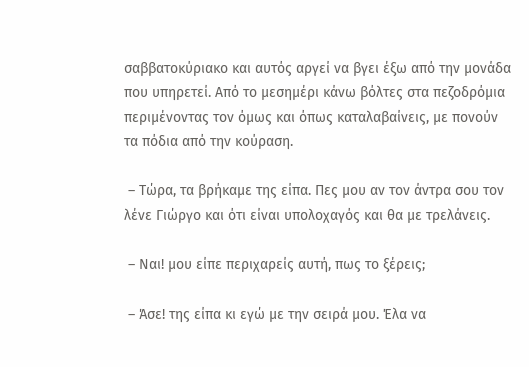σαββατοκύριακο και αυτός αργεί να βγει έξω από την μονάδα που υπηρετεί. Από το μεσημέρι κάνω βόλτες στα πεζοδρόμια περιμένοντας τον όμως και όπως καταλαβαίνεις, με πονούν τα πόδια από την κούραση.

 – Τώρα, τα βρήκαμε της είπα. Πες μου αν τον άντρα σου τον λένε Γιώργο και ότι είναι υπολοχαγός και θα με τρελάνεις.

 – Ναι! μου είπε περιχαρείς αυτή, πως το ξέρεις;

 – Άσε! της είπα κι εγώ με την σειρά μου. Έλα να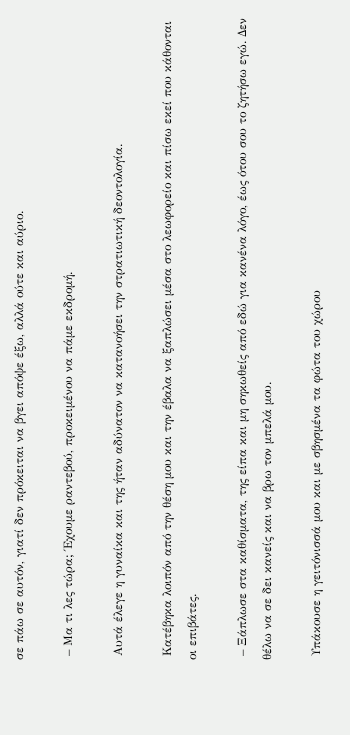σε πάω σε αυτόν, γιατί δεν πρόκειται να βγει απόψε έξω, αλλά ούτε και αύριο.

 – Μα τι λες τώρα; Έχουμε ραντεβού, προκειμένου να πάμε εκδρομή.

 Αυτά έλεγε η γυναίκα και της ήταν αδύνατον να κατανοήσει την στρατιωτική δεοντολογία.

 Κατέβηκα λοιπόν από την θέση μου και την έβαλα να ξαπλώσει μέσα στο λεωφορείο και πίσω εκεί που κάθονται οι επιβάτες.

 – Ξάπλωσε στα καθίσματα, της είπα και μη σηκωθείς από εδώ για κανένα λόγο, έως ότου σου το ζητήσω εγώ. Δεν θέλω να σε δει κανείς και να βρω τον μπελά μου.

 Υπάκουσε η γειτόνισσά μου και με σβησμένα τα φώτα του χώρου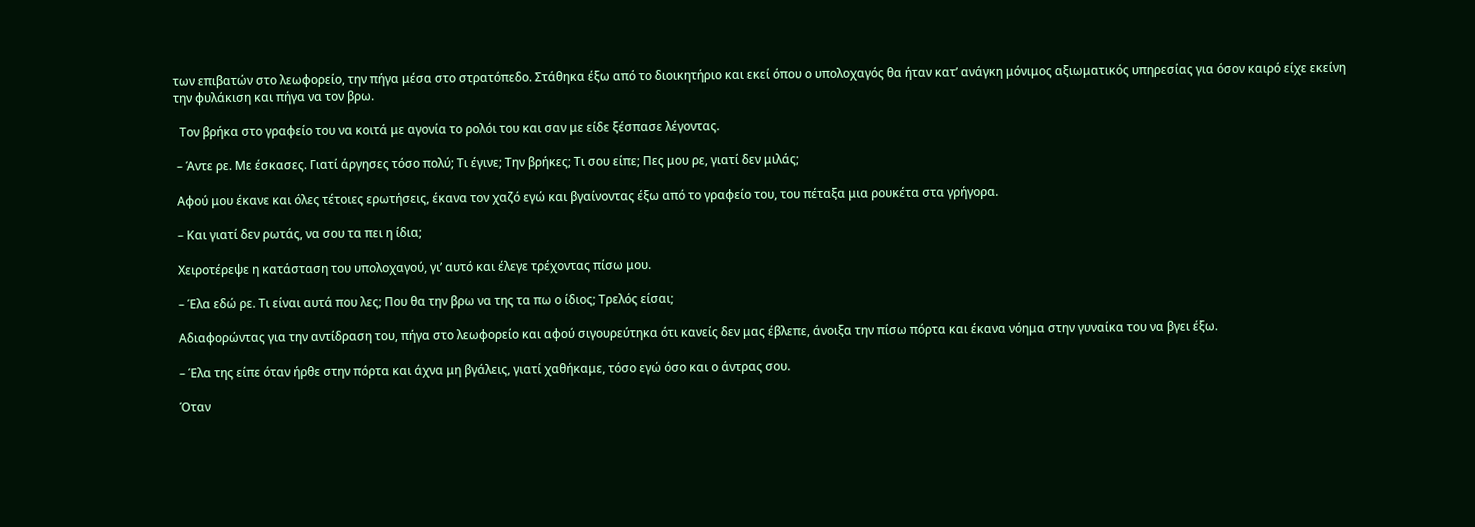των επιβατών στο λεωφορείο, την πήγα μέσα στο στρατόπεδο. Στάθηκα έξω από το διοικητήριο και εκεί όπου ο υπολοχαγός θα ήταν κατ’ ανάγκη μόνιμος αξιωματικός υπηρεσίας για όσον καιρό είχε εκείνη την φυλάκιση και πήγα να τον βρω.

  Τον βρήκα στο γραφείο του να κοιτά με αγονία το ρολόι του και σαν με είδε ξέσπασε λέγοντας.

 – Άντε ρε. Με έσκασες. Γιατί άργησες τόσο πολύ; Τι έγινε; Την βρήκες; Τι σου είπε; Πες μου ρε, γιατί δεν μιλάς;

 Αφού μου έκανε και όλες τέτοιες ερωτήσεις, έκανα τον χαζό εγώ και βγαίνοντας έξω από το γραφείο του, του πέταξα μια ρουκέτα στα γρήγορα.

 – Και γιατί δεν ρωτάς, να σου τα πει η ίδια;

 Χειροτέρεψε η κατάσταση του υπολοχαγού, γι’ αυτό και έλεγε τρέχοντας πίσω μου.

 – Έλα εδώ ρε. Τι είναι αυτά που λες; Που θα την βρω να της τα πω ο ίδιος; Τρελός είσαι;

 Αδιαφορώντας για την αντίδραση του, πήγα στο λεωφορείο και αφού σιγουρεύτηκα ότι κανείς δεν μας έβλεπε, άνοιξα την πίσω πόρτα και έκανα νόημα στην γυναίκα του να βγει έξω.

 – Έλα της είπε όταν ήρθε στην πόρτα και άχνα μη βγάλεις, γιατί χαθήκαμε, τόσο εγώ όσο και ο άντρας σου.

 Όταν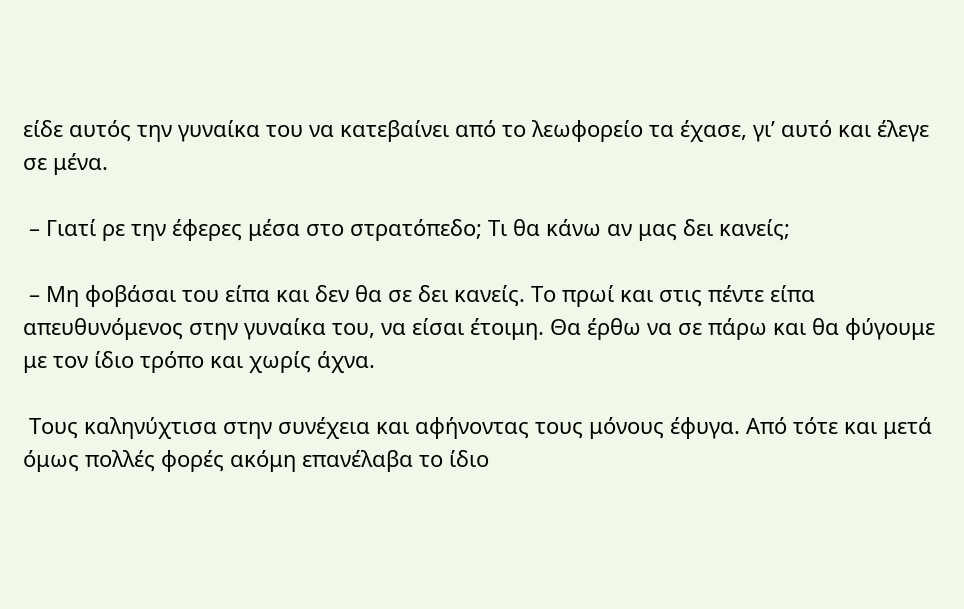είδε αυτός την γυναίκα του να κατεβαίνει από το λεωφορείο τα έχασε, γι’ αυτό και έλεγε σε μένα.

 – Γιατί ρε την έφερες μέσα στο στρατόπεδο; Τι θα κάνω αν μας δει κανείς;

 – Μη φοβάσαι του είπα και δεν θα σε δει κανείς. Το πρωί και στις πέντε είπα απευθυνόμενος στην γυναίκα του, να είσαι έτοιμη. Θα έρθω να σε πάρω και θα φύγουμε με τον ίδιο τρόπο και χωρίς άχνα.

 Τους καληνύχτισα στην συνέχεια και αφήνοντας τους μόνους έφυγα. Από τότε και μετά όμως πολλές φορές ακόμη επανέλαβα το ίδιο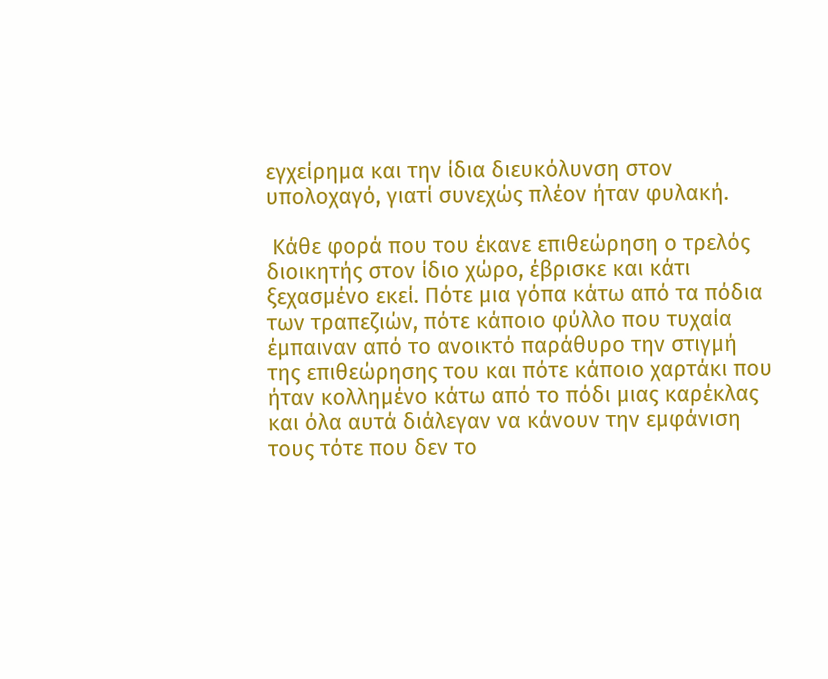εγχείρημα και την ίδια διευκόλυνση στον υπολοχαγό, γιατί συνεχώς πλέον ήταν φυλακή.

 Κάθε φορά που του έκανε επιθεώρηση ο τρελός διοικητής στον ίδιο χώρο, έβρισκε και κάτι ξεχασμένο εκεί. Πότε μια γόπα κάτω από τα πόδια των τραπεζιών, πότε κάποιο φύλλο που τυχαία έμπαιναν από το ανοικτό παράθυρο την στιγμή της επιθεώρησης του και πότε κάποιο χαρτάκι που ήταν κολλημένο κάτω από το πόδι μιας καρέκλας και όλα αυτά διάλεγαν να κάνουν την εμφάνιση τους τότε που δεν το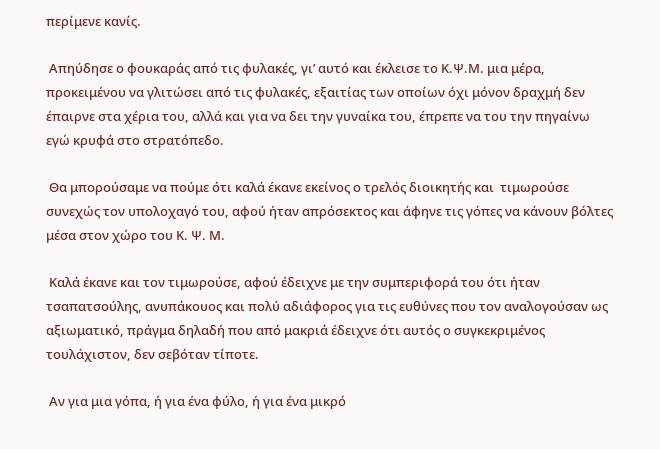περίμενε κανίς.

 Απηύδησε ο φουκαράς από τις φυλακές, γι’ αυτό και έκλεισε το Κ.Ψ.Μ. μια μέρα, προκειμένου να γλιτώσει από τις φυλακές, εξαιτίας των οποίων όχι μόνον δραχμή δεν έπαιρνε στα χέρια του, αλλά και για να δει την γυναίκα του, έπρεπε να του την πηγαίνω εγώ κρυφά στο στρατόπεδο.

 Θα μπορούσαμε να πούμε ότι καλά έκανε εκείνος ο τρελός διοικητής και  τιμωρούσε συνεχώς τον υπολοχαγό του, αφού ήταν απρόσεκτος και άφηνε τις γόπες να κάνουν βόλτες μέσα στον χώρο του Κ. Ψ. Μ.

 Καλά έκανε και τον τιμωρούσε, αφού έδειχνε με την συμπεριφορά του ότι ήταν τσαπατσούλης, ανυπάκουος και πολύ αδιάφορος για τις ευθύνες που τον αναλογούσαν ως αξιωματικό, πράγμα δηλαδή που από μακριά έδειχνε ότι αυτός ο συγκεκριμένος τουλάχιστον, δεν σεβόταν τίποτε.

 Αν για μια γόπα, ή για ένα φύλο, ή για ένα μικρό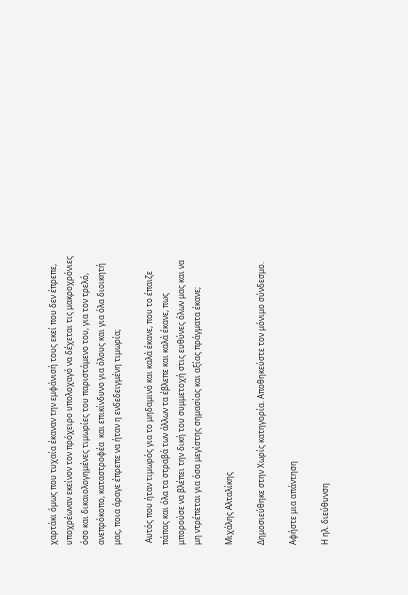χαρτάκι όμως που τυχαία έκαναν την εμφάνισή τους εκεί που δεν έπρεπε, υποχρέωναν εκείνον τον πρόχειρο υπολοχαγό να δέχεται τις μακροχρόνιες όσο και δικαιολογημένες τιμωρίες του παριστάμενο του, για τον τρελό, ανεπρόκοπο, καταστροφέα  και επικίνδυνο για όλους και για όλα διοικητή μας, ποια άραγε έπρεπε να ήταν η ενδεδειγμένη τιμωρία;

 Αυτός που ήταν τιμωρός για το μηδαμινό και καλά έκανε, που το έπαιζε πάπας και όλα τα στραβά των άλλων τα έβλεπε και καλά έκανε, πως μπορούσε να βλέπει την δική του συμμετοχή στις ευθύνες όλων μας και να μη ντρέπεται για όσα μεγίστης σημασίας και αξίας πράγματα έκανε;

Μιχάλης Αλταλίκης

Δημοσιεύθηκε στην Χωρίς κατηγορία. Αποθηκεύστε τον μόνιμο σύνδεσμο.

Αφήστε μια απάντηση

Η ηλ. διεύθυνση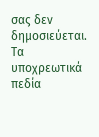σας δεν δημοσιεύεται. Τα υποχρεωτικά πεδία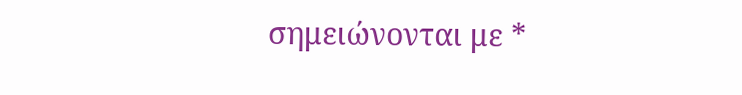σημειώνονται με *